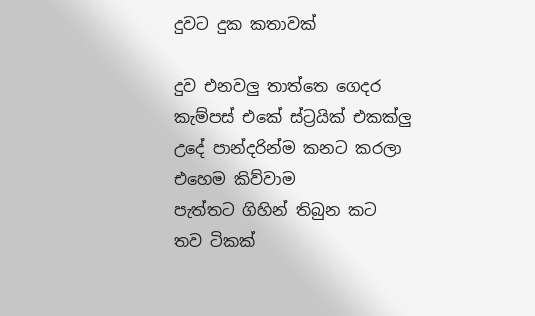දුවට දුක කතාවක්

දුව එනවලු තාත්තෙ ගෙදර
කැම්පස් එකේ ස්ට්‍රයික් එකක්ලු
උදේ පාන්දරින්ම කනට කරලා
එහෙම කිව්වාම
පැත්තට ගිහින් තිබුන කට
තව ටිකක්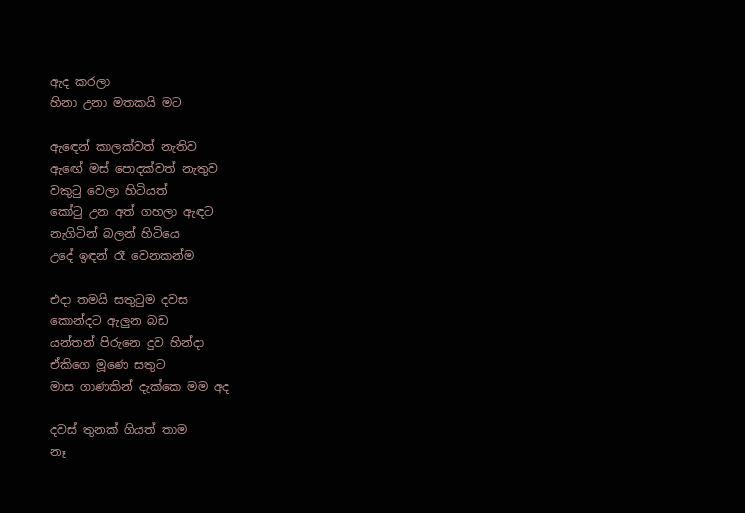ඇද කරලා
හිනා උනා මතකයි මට

ඇඳෙන් කාලක්වත් නැතිව
ඇඟේ මස් පොදක්වත් නැතුව
වකුටු වෙලා හිටියත්
කෝටු උන අත් ගහලා ඇඳට
නැගිටින් බලන් හිටියෙ
උදේ ඉඳන් රෑ වෙනකන්ම

එදා තමයි සතුටුම දවස
කොන්දට ඇලුන බඩ
යන්තන් පිරුනෙ දුව හින්දා
ඒකිගෙ මූණෙ සතුට
මාස ගාණකින් දැක්කෙ මම අද

දවස් තුනක් ගියත් තාම
නෑ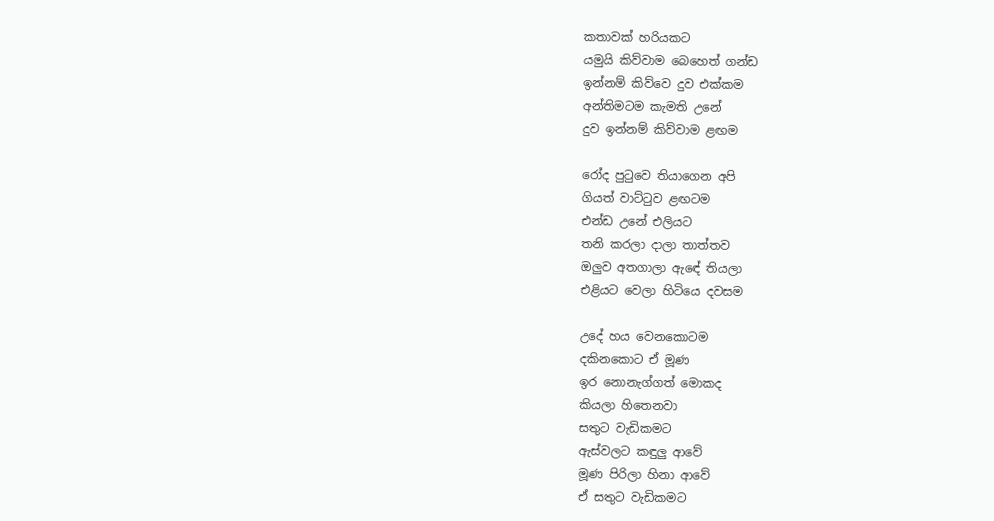කතාවක් හරියකට
යමුයි කිව්වාම බෙහෙත් ගන්ඩ
ඉන්නම් කිව්වෙ දුව එක්කම
අන්තිමටම කැමති උනේ
දුව ඉන්නම් කිව්වාම ළඟම

රෝද පුටුවෙ තියාගෙන අපි
ගියත් වාට්ටුව ළඟටම
එන්ඩ උනේ එලියට
තනි කරලා දාලා තාත්තව
ඔලුව අතගාලා ඇඳේ තියලා
එළියට වෙලා හිටියෙ දවසම

උදේ හය වෙනකොටම
දකිනකොට ඒ මූණ
ඉර නොනැග්ගත් මොකද
කියලා හිතෙනවා
සතුට වැඩිකමට
ඇස්වලට කඳුලු ආවේ
මූණ පිරිලා හිනා ආවේ
ඒ සතුට වැඩිකමට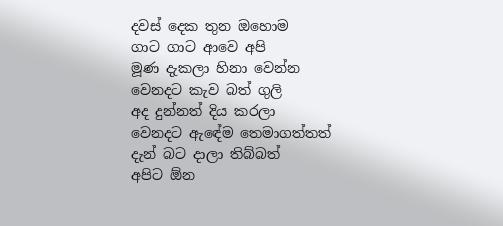දවස් දෙක තුන ඔහොම
ගාට ගාට ආවෙ අපි
මූණ දැකලා හිනා වෙන්න
වෙනදට කැව බත් ගුලි
අද දුන්නත් දිය කරලා
වෙනදට ඇඳේම තෙමාගත්තත්
දැන් බට දාලා තිබ්බත්
අපිට ඕන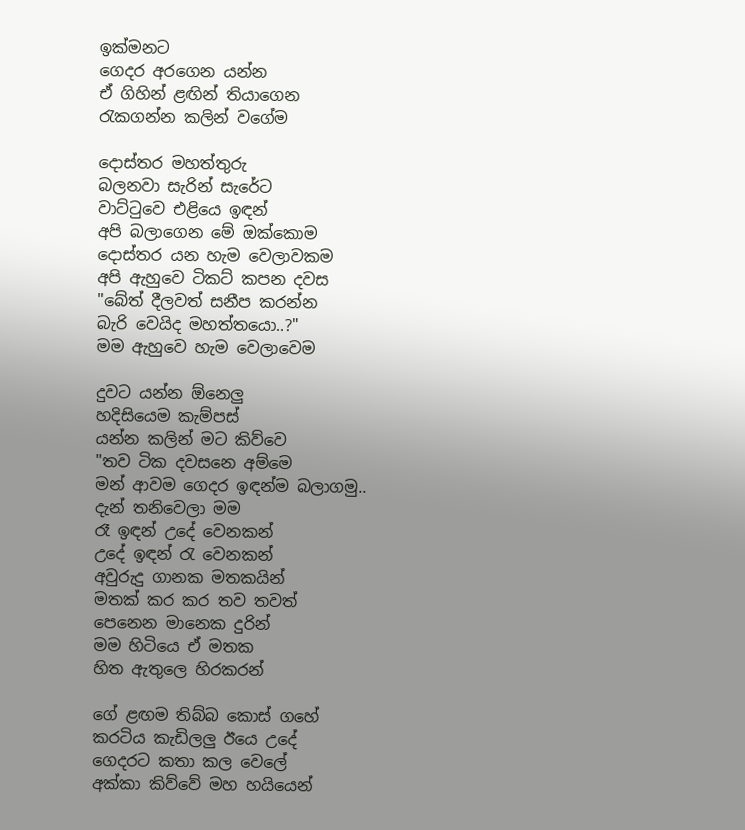ඉක්මනට
ගෙදර අරගෙන යන්න
ඒ ගිහින් ළඟින් තියාගෙන
රැකගන්න කලින් වගේම

දොස්තර මහත්තුරු
බලනවා සැරින් සැරේට
වාට්ටුවෙ එළියෙ ඉඳන්
අපි බලාගෙන මේ ඔක්කොම
දොස්තර යන හැම වෙලාවකම
අපි ඇහුවෙ ටිකට් කපන දවස
"බේත් දීලවත් සනීප කරන්න
බැරි වෙයිද මහත්තයො..?"
මම ඇහුවෙ හැම වෙලාවෙම

දුවට යන්න ඕනෙලු
හදිසියෙම කැම්පස්
යන්න කලින් මට කිව්වෙ
"තව ටික දවසනෙ අම්මෙ
මන් ආවම ගෙදර ඉඳන්ම බලාගමු..
දැන් තනිවෙලා මම
රෑ ඉඳන් උදේ වෙනකන්
උදේ ඉඳන් රැ වෙනකන්
අවුරුදු ගානක මතකයින්
මතක් කර කර තව තවත්
පෙනෙන මානෙක දුරින්
මම හිටියෙ ඒ මතක
හිත ඇතුලෙ හිරකරන්

ගේ ළඟම තිබ්බ කොස් ගහේ
කරටිය කැඩිලලු ඊයෙ උදේ
ගෙදරට කතා කල වෙලේ
අක්කා කිව්වේ මහ හයියෙන්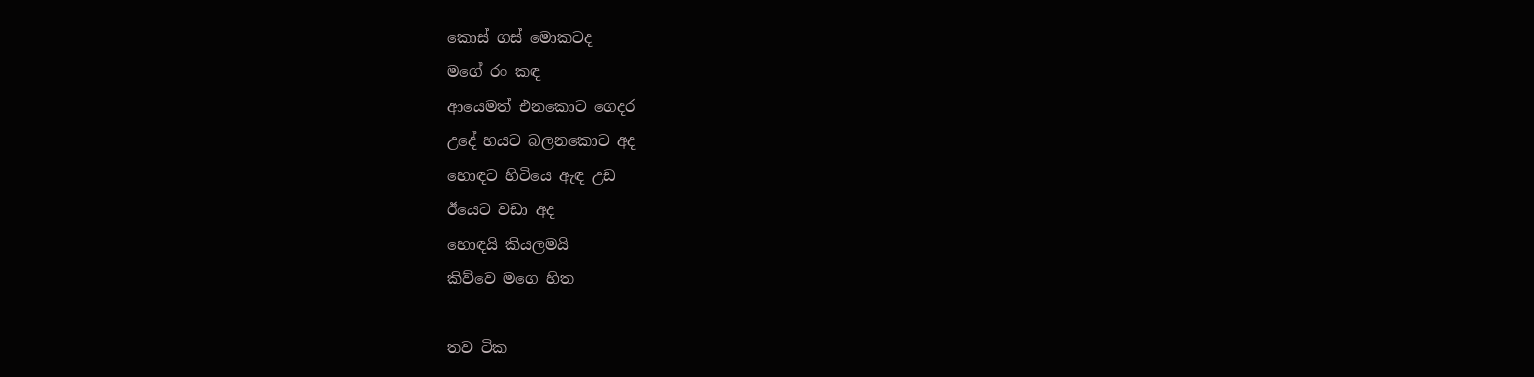කොස් ගස් මොකටද
මගේ රං කඳ
ආයෙමත් එනකොට ගෙදර
උදේ හයට බලනකොට අද
හොඳට හිටියෙ ඇඳ උඩ
ඊයෙට වඩා අද
හොඳයි කියලමයි
කිව්වෙ මගෙ හිත

තව ටික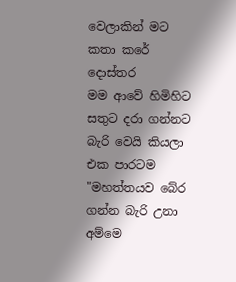වෙලාකින් මට
කතා කරේ දොස්තර
මම ආවේ හිමිහිට
සතුට දරා ගන්නට
බැරි වෙයි කියලා එක පාරටම
"මහත්තයව බේර ගන්න බැරි උනා අම්මෙ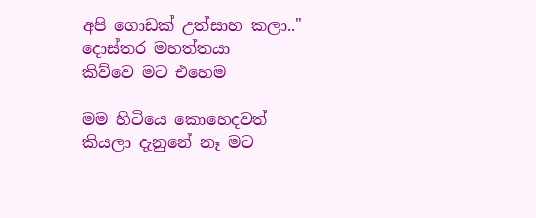අපි ගොඩක් උත්සාහ කලා.."
දොස්තර මහත්තයා
කිව්වෙ මට එහෙම

මම හිටියෙ කොහෙදවත්
කියලා දැනුනේ නෑ මට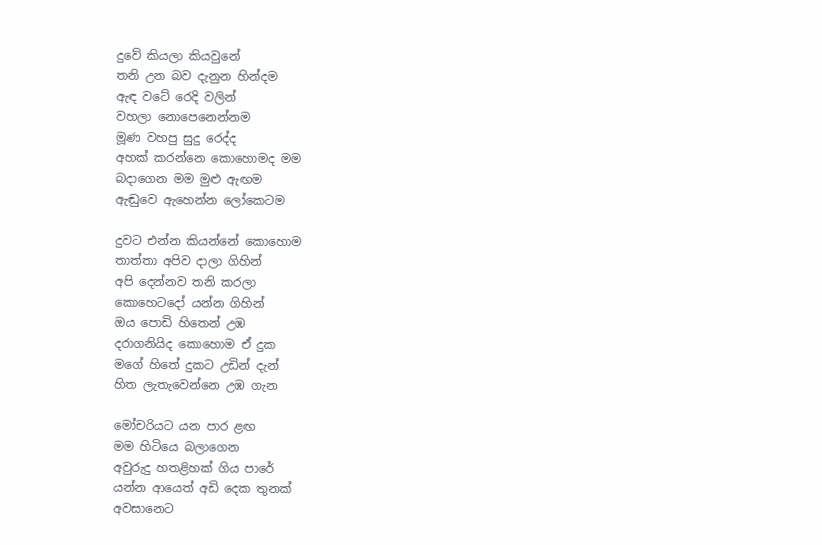දුවේ කියලා කියවුනේ
තනි උන බව දැනුන හින්දම
ඇඳ වටේ රෙදි වලින්
වහලා නොපෙනෙන්නම
මූණ වහපු සුදු රෙද්ද
අහක් කරන්නෙ කොහොමද මම
බදාගෙන මම මුළු ඇඟම
ඇඬුවෙ ඇහෙන්න ලෝකෙටම

දුවට එන්න කියන්නේ කොහොම
තාත්තා අපිව දාලා ගිහින්
අපි දෙන්නව තනි කරලා
කොහෙටදෝ යන්න ගිහින්
ඔය පොඩි හිතෙන් උඹ
දරාගනියිද කොහොම ඒ දුක
මගේ හිතේ දුකට උඩින් දැන්
හිත ලැතැවෙන්නෙ උඹ ගැන

මෝචරියට යන පාර ළඟ
මම හිටියෙ බලාගෙන
අවුරුදු හතළිහක් ගිය පාරේ
යන්න ආයෙත් අඩි දෙක තුනක්
අවසානෙට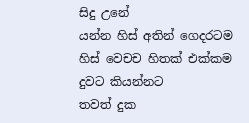සිදු උනේ
යන්න හිස් අතින් ගෙදරටම
හිස් වෙචච හිතක් එක්කම
දුවට කියන්නට
තවත් දුක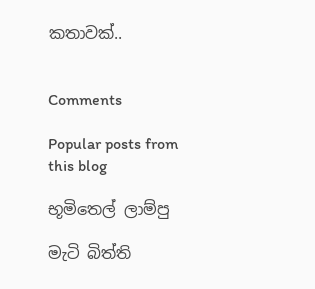කතාවක්..


Comments

Popular posts from this blog

භූමිතෙල් ලාම්පු

මැටි බිත්ති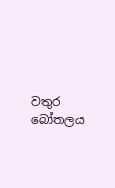වතුර බෝතලය